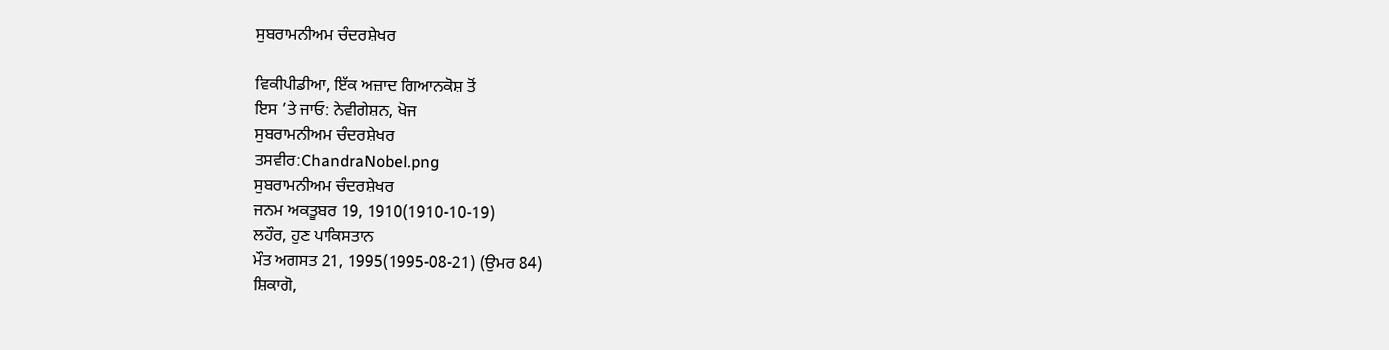ਸੁਬਰਾਮਨੀਅਮ ਚੰਦਰਸ਼ੇਖਰ

ਵਿਕੀਪੀਡੀਆ, ਇੱਕ ਅਜ਼ਾਦ ਗਿਆਨਕੋਸ਼ ਤੋਂ
ਇਸ ’ਤੇ ਜਾਓ: ਨੇਵੀਗੇਸ਼ਨ, ਖੋਜ
ਸੁਬਰਾਮਨੀਅਮ ਚੰਦਰਸ਼ੇਖਰ
ਤਸਵੀਰ:ChandraNobel.png
ਸੁਬਰਾਮਨੀਅਮ ਚੰਦਰਸ਼ੇਖਰ
ਜਨਮ ਅਕਤੂਬਰ 19, 1910(1910-10-19)
ਲਹੌਰ, ਹੁਣ ਪਾਕਿਸਤਾਨ
ਮੌਤ ਅਗਸਤ 21, 1995(1995-08-21) (ਉਮਰ 84)
ਸ਼ਿਕਾਗੋ,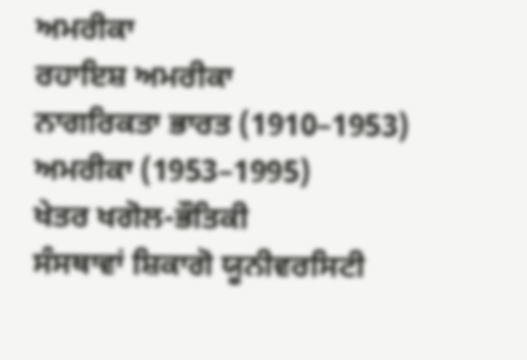ਅਮਰੀਕਾ
ਰਹਾਇਸ਼ ਅਮਰੀਕਾ
ਨਾਗਰਿਕਤਾ ਭਾਰਤ (1910–1953)
ਅਮਰੀਕਾ (1953–1995)
ਖੇਤਰ ਖਗੋਲ-ਭੌਤਿਕੀ
ਸੰਸਥਾਵਾਂ ਸ਼ਿਕਾਗੋ ਯੂਨੀਵਰਸਿਟੀ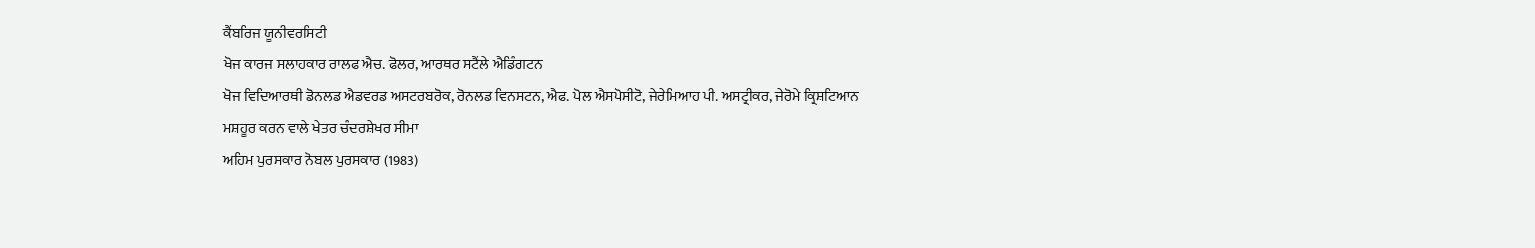ਕੈਂਬਰਿਜ ਯੂਨੀਵਰਸਿਟੀ
ਖੋਜ ਕਾਰਜ ਸਲਾਹਕਾਰ ਰਾਲਫ ਐਚ. ਫੋਲਰ, ਆਰਥਰ ਸਟੈਂਲੇ ਐਡਿੰਗਟਨ
ਖੋਜ ਵਿਦਿਆਰਥੀ ਡੋਨਲਡ ਐਡਵਰਡ ਅਸਟਰਬਰੋਕ, ਰੋਨਲਡ ਵਿਨਸਟਨ, ਐਫ. ਪੋਲ ਐਸਪੋਸੀਟੋ, ਜੇਰੇਮਿਆਹ ਪੀ. ਅਸਟ੍ਰੀਕਰ, ਜੇਰੋਮੇ ਕ੍ਰਿਸ਼ਟਿਆਨ
ਮਸ਼ਹੂਰ ਕਰਨ ਵਾਲੇ ਖੇਤਰ ਚੰਦਰਸ਼ੇਖਰ ਸੀਮਾ
ਅਹਿਮ ਪੁਰਸਕਾਰ ਨੋਬਲ ਪੁਰਸਕਾਰ (1983)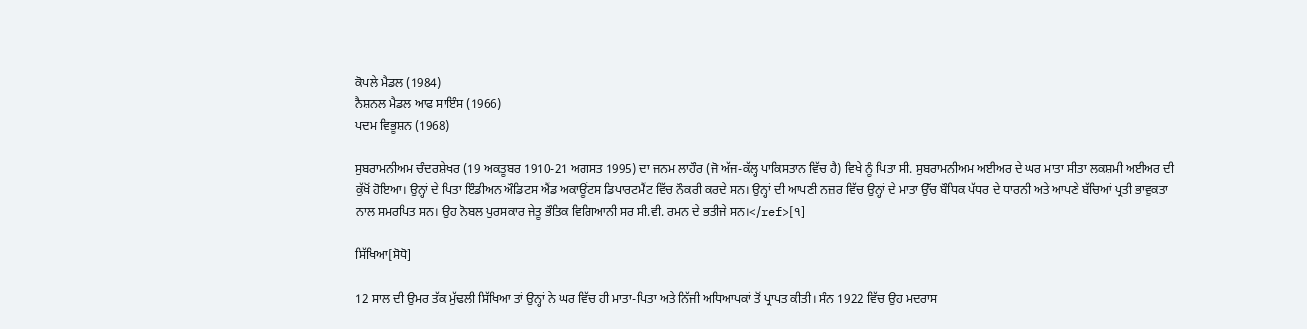ਕੋਪਲੇ ਮੈਡਲ (1984)
ਨੈਸ਼ਨਲ ਮੈਡਲ ਆਫ ਸਾਇੰਸ (1966)
ਪਦਮ ਵਿਭੂਸ਼ਨ (1968)

ਸੁਬਰਾਮਨੀਅਮ ਚੰਦਰਸ਼ੇਖਰ (19 ਅਕਤੂਬਰ 1910-21 ਅਗਸਤ 1995) ਦਾ ਜਨਮ ਲਾਹੌਰ (ਜੋ ਅੱਜ-ਕੱਲ੍ਹ ਪਾਕਿਸਤਾਨ ਵਿੱਚ ਹੈ) ਵਿਖੇ ਨੂੰ ਪਿਤਾ ਸੀ. ਸੁਬਰਾਮਨੀਅਮ ਅਈਅਰ ਦੇ ਘਰ ਮਾਤਾ ਸੀਤਾ ਲਕਸ਼ਮੀ ਅਈਅਰ ਦੀ ਕੁੱਖੋਂ ਹੋਇਆ। ਉਨ੍ਹਾਂ ਦੇ ਪਿਤਾ ਇੰਡੀਅਨ ਔਡਿਟਸ ਐਂਡ ਅਕਾਊਂਟਸ ਡਿਪਾਰਟਮੈਂਟ ਵਿੱਚ ਨੌਕਰੀ ਕਰਦੇ ਸਨ। ਉਨ੍ਹਾਂ ਦੀ ਆਪਣੀ ਨਜ਼ਰ ਵਿੱਚ ਉਨ੍ਹਾਂ ਦੇ ਮਾਤਾ ਉੱਚ ਬੌਧਿਕ ਪੱਧਰ ਦੇ ਧਾਰਨੀ ਅਤੇ ਆਪਣੇ ਬੱਚਿਆਂ ਪ੍ਰਤੀ ਭਾਵੁਕਤਾ ਨਾਲ ਸਮਰਪਿਤ ਸਨ। ਉਹ ਨੋਬਲ ਪੁਰਸਕਾਰ ਜੇਤੂ ਭੌਤਿਕ ਵਿਗਿਆਨੀ ਸਰ ਸੀ.ਵੀ. ਰਮਨ ਦੇ ਭਤੀਜੇ ਸਨ।</ref>[੧]

ਸਿੱਖਿਆ[ਸੋਧੋ]

12 ਸਾਲ ਦੀ ਉਮਰ ਤੱਕ ਮੁੱਢਲੀ ਸਿੱਖਿਆ ਤਾਂ ਉਨ੍ਹਾਂ ਨੇ ਘਰ ਵਿੱਚ ਹੀ ਮਾਤਾ-ਪਿਤਾ ਅਤੇ ਨਿੱਜੀ ਅਧਿਆਪਕਾਂ ਤੋਂ ਪ੍ਰਾਪਤ ਕੀਤੀ। ਸੰਨ 1922 ਵਿੱਚ ਉਹ ਮਦਰਾਸ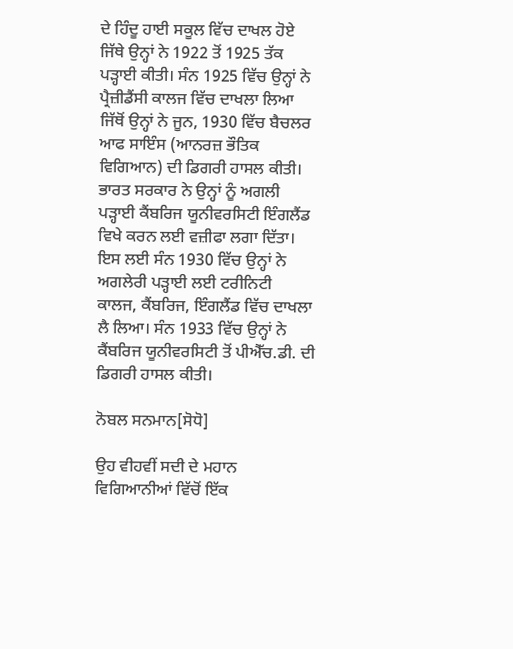ਦੇ ਹਿੰਦੂ ਹਾਈ ਸਕੂਲ ਵਿੱਚ ਦਾਖਲ ਹੋਏ ਜਿੱਥੇ ਉਨ੍ਹਾਂ ਨੇ 1922 ਤੋਂ 1925 ਤੱਕ ਪੜ੍ਹਾਈ ਕੀਤੀ। ਸੰਨ 1925 ਵਿੱਚ ਉਨ੍ਹਾਂ ਨੇ ਪ੍ਰੈਜ਼ੀਡੈਂਸੀ ਕਾਲਜ ਵਿੱਚ ਦਾਖਲਾ ਲਿਆ ਜਿੱਥੋਂ ਉਨ੍ਹਾਂ ਨੇ ਜੂਨ, 1930 ਵਿੱਚ ਬੈਚਲਰ ਆਫ ਸਾਇੰਸ (ਆਨਰਜ਼ ਭੌਤਿਕ ਵਿਗਿਆਨ) ਦੀ ਡਿਗਰੀ ਹਾਸਲ ਕੀਤੀ। ਭਾਰਤ ਸਰਕਾਰ ਨੇ ਉਨ੍ਹਾਂ ਨੂੰ ਅਗਲੀ ਪੜ੍ਹਾਈ ਕੈਂਬਰਿਜ ਯੂਨੀਵਰਸਿਟੀ ਇੰਗਲੈਂਡ ਵਿਖੇ ਕਰਨ ਲਈ ਵਜ਼ੀਫਾ ਲਗਾ ਦਿੱਤਾ। ਇਸ ਲਈ ਸੰਨ 1930 ਵਿੱਚ ਉਨ੍ਹਾਂ ਨੇ ਅਗਲੇਰੀ ਪੜ੍ਹਾਈ ਲਈ ਟਰੀਨਿਟੀ ਕਾਲਜ, ਕੈਂਬਰਿਜ, ਇੰਗਲੈਂਡ ਵਿੱਚ ਦਾਖਲਾ ਲੈ ਲਿਆ। ਸੰਨ 1933 ਵਿੱਚ ਉਨ੍ਹਾਂ ਨੇ ਕੈਂਬਰਿਜ ਯੂਨੀਵਰਸਿਟੀ ਤੋਂ ਪੀਐੱਚ.ਡੀ. ਦੀ ਡਿਗਰੀ ਹਾਸਲ ਕੀਤੀ।

ਨੋਬਲ ਸਨਮਾਨ[ਸੋਧੋ]

ਉਹ ਵੀਹਵੀਂ ਸਦੀ ਦੇ ਮਹਾਨ ਵਿਗਿਆਨੀਆਂ ਵਿੱਚੋਂ ਇੱਕ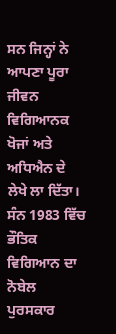ਸਨ ਜਿਨ੍ਹਾਂ ਨੇ ਆਪਣਾ ਪੂਰਾ ਜੀਵਨ ਵਿਗਿਆਨਕ ਖੋਜਾਂ ਅਤੇ ਅਧਿਐਨ ਦੇ ਲੇਖੇ ਲਾ ਦਿੱਤਾ। ਸੰਨ 1983 ਵਿੱਚ ਭੌਤਿਕ ਵਿਗਿਆਨ ਦਾ ਨੋਬੇਲ ਪੁਰਸਕਾਰ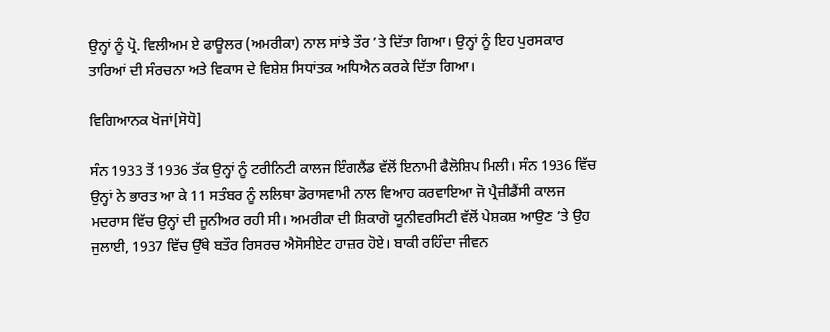ਉਨ੍ਹਾਂ ਨੂੰ ਪ੍ਰੋ. ਵਿਲੀਅਮ ਏ ਫਾਊਲਰ (ਅਮਰੀਕਾ) ਨਾਲ ਸਾਂਝੇ ਤੌਰ ’ਤੇ ਦਿੱਤਾ ਗਿਆ। ਉਨ੍ਹਾਂ ਨੂੰ ਇਹ ਪੁਰਸਕਾਰ ਤਾਰਿਆਂ ਦੀ ਸੰਰਚਨਾ ਅਤੇ ਵਿਕਾਸ ਦੇ ਵਿਸ਼ੇਸ਼ ਸਿਧਾਂਤਕ ਅਧਿਐਨ ਕਰਕੇ ਦਿੱਤਾ ਗਿਆ।

ਵਿਗਿਆਨਕ ਖੋਜਾਂ[ਸੋਧੋ]

ਸੰਨ 1933 ਤੋਂ 1936 ਤੱਕ ਉਨ੍ਹਾਂ ਨੂੰ ਟਰੀਨਿਟੀ ਕਾਲਜ ਇੰਗਲੈਂਡ ਵੱਲੋਂ ਇਨਾਮੀ ਫੈਲੋਸ਼ਿਪ ਮਿਲੀ। ਸੰਨ 1936 ਵਿੱਚ ਉਨ੍ਹਾਂ ਨੇ ਭਾਰਤ ਆ ਕੇ 11 ਸਤੰਬਰ ਨੂੰ ਲਲਿਥਾ ਡੋਰਾਸਵਾਮੀ ਨਾਲ ਵਿਆਹ ਕਰਵਾਇਆ ਜੋ ਪ੍ਰੈਜ਼ੀਡੈਂਸੀ ਕਾਲਜ ਮਦਰਾਸ ਵਿੱਚ ਉਨ੍ਹਾਂ ਦੀ ਜੂਨੀਅਰ ਰਹੀ ਸੀ। ਅਮਰੀਕਾ ਦੀ ਸ਼ਿਕਾਗੋ ਯੂਨੀਵਰਸਿਟੀ ਵੱਲੋਂ ਪੇਸ਼ਕਸ਼ ਆਉਣ ’ਤੇ ਉਹ ਜੁਲਾਈ, 1937 ਵਿੱਚ ਉੱਥੇ ਬਤੌਰ ਰਿਸਰਚ ਐਸੋਸੀਏਟ ਹਾਜ਼ਰ ਹੋਏ। ਬਾਕੀ ਰਹਿੰਦਾ ਜੀਵਨ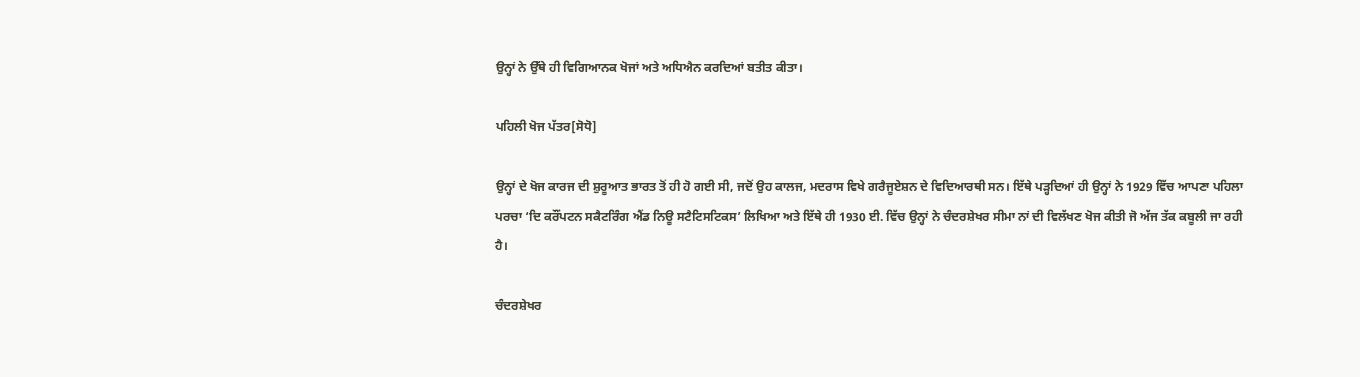ਉਨ੍ਹਾਂ ਨੇ ਉੱਥੇ ਹੀ ਵਿਗਿਆਨਕ ਖੋਜਾਂ ਅਤੇ ਅਧਿਐਨ ਕਰਦਿਆਂ ਬਤੀਤ ਕੀਤਾ।

ਪਹਿਲੀ ਖੋਜ ਪੱਤਰ[ਸੋਧੋ]

ਉਨ੍ਹਾਂ ਦੇ ਖੋਜ ਕਾਰਜ ਦੀ ਸ਼ੁਰੂਆਤ ਭਾਰਤ ਤੋਂ ਹੀ ਹੋ ਗਈ ਸੀ, ਜਦੋਂ ਉਹ ਕਾਲਜ, ਮਦਰਾਸ ਵਿਖੇ ਗਰੈਜੂਏਸ਼ਨ ਦੇ ਵਿਦਿਆਰਥੀ ਸਨ। ਇੱਥੇ ਪੜ੍ਹਦਿਆਂ ਹੀ ਉਨ੍ਹਾਂ ਨੇ 1929 ਵਿੱਚ ਆਪਣਾ ਪਹਿਲਾ ਪਰਚਾ ‘ਦਿ ਕਰੌਂਪਟਨ ਸਕੈਟਰਿੰਗ ਐਂਡ ਨਿਊ ਸਟੈਟਿਸਟਿਕਸ’ ਲਿਖਿਆ ਅਤੇ ਇੱਥੇ ਹੀ 1930 ਈ. ਵਿੱਚ ਉਨ੍ਹਾਂ ਨੇ ਚੰਦਰਸ਼ੇਖਰ ਸੀਮਾ ਨਾਂ ਦੀ ਵਿਲੱਖਣ ਖੋਜ ਕੀਤੀ ਜੋ ਅੱਜ ਤੱਕ ਕਬੂਲੀ ਜਾ ਰਹੀ ਹੈ।

ਚੰਦਰਸ਼ੇਖਰ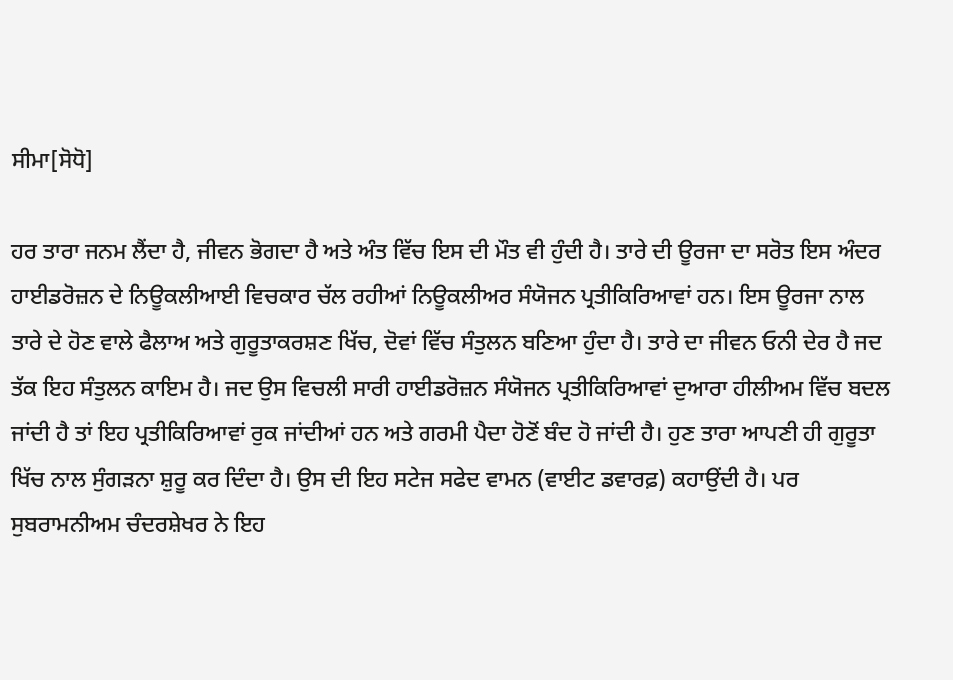ਸੀਮਾ[ਸੋਧੋ]

ਹਰ ਤਾਰਾ ਜਨਮ ਲੈਂਦਾ ਹੈ, ਜੀਵਨ ਭੋਗਦਾ ਹੈ ਅਤੇ ਅੰਤ ਵਿੱਚ ਇਸ ਦੀ ਮੌਤ ਵੀ ਹੁੰਦੀ ਹੈ। ਤਾਰੇ ਦੀ ਊਰਜਾ ਦਾ ਸਰੋਤ ਇਸ ਅੰਦਰ ਹਾਈਡਰੋਜ਼ਨ ਦੇ ਨਿਊਕਲੀਆਈ ਵਿਚਕਾਰ ਚੱਲ ਰਹੀਆਂ ਨਿਊਕਲੀਅਰ ਸੰਯੋਜਨ ਪ੍ਰਤੀਕਿਰਿਆਵਾਂ ਹਨ। ਇਸ ਊਰਜਾ ਨਾਲ ਤਾਰੇ ਦੇ ਹੋਣ ਵਾਲੇ ਫੈਲਾਅ ਅਤੇ ਗੁਰੂਤਾਕਰਸ਼ਣ ਖਿੱਚ, ਦੋਵਾਂ ਵਿੱਚ ਸੰਤੁਲਨ ਬਣਿਆ ਹੁੰਦਾ ਹੈ। ਤਾਰੇ ਦਾ ਜੀਵਨ ਓਨੀ ਦੇਰ ਹੈ ਜਦ ਤੱਕ ਇਹ ਸੰਤੁਲਨ ਕਾਇਮ ਹੈ। ਜਦ ਉਸ ਵਿਚਲੀ ਸਾਰੀ ਹਾਈਡਰੋਜ਼ਨ ਸੰਯੋਜਨ ਪ੍ਰਤੀਕਿਰਿਆਵਾਂ ਦੁਆਰਾ ਹੀਲੀਅਮ ਵਿੱਚ ਬਦਲ ਜਾਂਦੀ ਹੈ ਤਾਂ ਇਹ ਪ੍ਰਤੀਕਿਰਿਆਵਾਂ ਰੁਕ ਜਾਂਦੀਆਂ ਹਨ ਅਤੇ ਗਰਮੀ ਪੈਦਾ ਹੋਣੋਂ ਬੰਦ ਹੋ ਜਾਂਦੀ ਹੈ। ਹੁਣ ਤਾਰਾ ਆਪਣੀ ਹੀ ਗੁਰੂਤਾ ਖਿੱਚ ਨਾਲ ਸੁੰਗੜਨਾ ਸ਼ੁਰੂ ਕਰ ਦਿੰਦਾ ਹੈ। ਉਸ ਦੀ ਇਹ ਸਟੇਜ ਸਫੇਦ ਵਾਮਨ (ਵਾਈਟ ਡਵਾਰਫ਼) ਕਹਾਉਂਦੀ ਹੈ। ਪਰ ਸੁਬਰਾਮਨੀਅਮ ਚੰਦਰਸ਼ੇਖਰ ਨੇ ਇਹ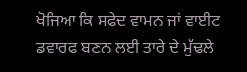ਖੋਜਿਆ ਕਿ ਸਫੇਦ ਵਾਮਨ ਜਾਂ ਵਾਈਟ ਡਵਾਰਫ ਬਣਨ ਲਈ ਤਾਰੇ ਦੇ ਮੁੱਢਲੇ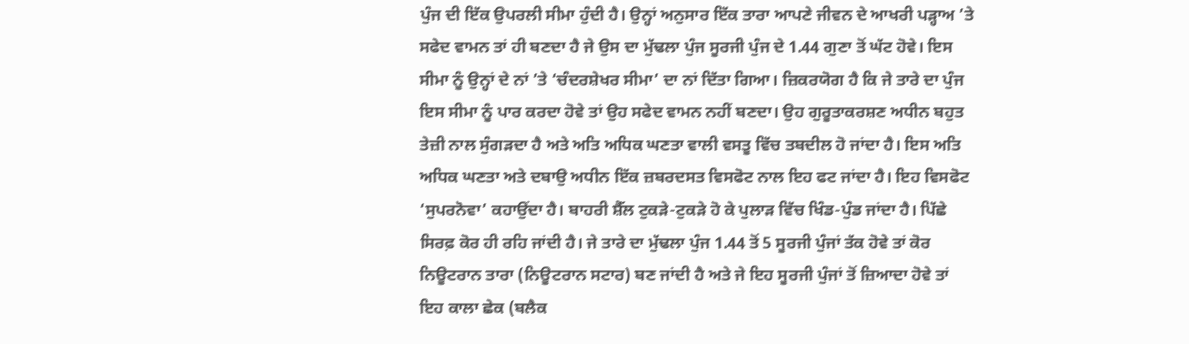ਪੁੰਜ ਦੀ ਇੱਕ ਉਪਰਲੀ ਸੀਮਾ ਹੁੰਦੀ ਹੈ। ਉਨ੍ਹਾਂ ਅਨੁਸਾਰ ਇੱਕ ਤਾਰਾ ਆਪਣੇ ਜੀਵਨ ਦੇ ਆਖਰੀ ਪੜ੍ਹਾਅ ’ਤੇ ਸਫੇਦ ਵਾਮਨ ਤਾਂ ਹੀ ਬਣਦਾ ਹੈ ਜੇ ਉਸ ਦਾ ਮੁੱਢਲਾ ਪੁੰਜ ਸੂਰਜੀ ਪੁੰਜ ਦੇ 1.44 ਗੁਣਾ ਤੋਂ ਘੱਟ ਹੋਵੇ। ਇਸ ਸੀਮਾ ਨੂੰ ਉਨ੍ਹਾਂ ਦੇ ਨਾਂ ’ਤੇ ‘ਚੰਦਰਸ਼ੇਖਰ ਸੀਮਾ’ ਦਾ ਨਾਂ ਦਿੱਤਾ ਗਿਆ। ਜ਼ਿਕਰਯੋਗ ਹੈ ਕਿ ਜੇ ਤਾਰੇ ਦਾ ਪੁੰਜ ਇਸ ਸੀਮਾ ਨੂੰ ਪਾਰ ਕਰਦਾ ਹੋਵੇ ਤਾਂ ਉਹ ਸਫੇਦ ਵਾਮਨ ਨਹੀਂ ਬਣਦਾ। ਉਹ ਗੁਰੂਤਾਕਰਸ਼ਣ ਅਧੀਨ ਬਹੁਤ ਤੇਜ਼ੀ ਨਾਲ ਸੁੰਗੜਦਾ ਹੈ ਅਤੇ ਅਤਿ ਅਧਿਕ ਘਣਤਾ ਵਾਲੀ ਵਸਤੂ ਵਿੱਚ ਤਬਦੀਲ ਹੋ ਜਾਂਦਾ ਹੈ। ਇਸ ਅਤਿ ਅਧਿਕ ਘਣਤਾ ਅਤੇ ਦਬਾਉ ਅਧੀਨ ਇੱਕ ਜ਼ਬਰਦਸਤ ਵਿਸਫੋਟ ਨਾਲ ਇਹ ਫਟ ਜਾਂਦਾ ਹੈ। ਇਹ ਵਿਸਫੋਟ ‘ਸੁਪਰਨੋਵਾ’ ਕਹਾਉਂਦਾ ਹੈ। ਬਾਹਰੀ ਸ਼ੈੱਲ ਟੁਕੜੇ-ਟੁਕੜੇ ਹੋ ਕੇ ਪੁਲਾੜ ਵਿੱਚ ਖਿੰਡ-ਪੁੰਡ ਜਾਂਦਾ ਹੈ। ਪਿੱਛੇ ਸਿਰਫ਼ ਕੋਰ ਹੀ ਰਹਿ ਜਾਂਦੀ ਹੈ। ਜੇ ਤਾਰੇ ਦਾ ਮੁੱਢਲਾ ਪੁੰਜ 1.44 ਤੋਂ 5 ਸੂਰਜੀ ਪੁੰਜਾਂ ਤੱਕ ਹੋਵੇ ਤਾਂ ਕੋਰ ਨਿਊਟਰਾਨ ਤਾਰਾ (ਨਿਊਟਰਾਨ ਸਟਾਰ) ਬਣ ਜਾਂਦੀ ਹੈ ਅਤੇ ਜੇ ਇਹ ਸੂਰਜੀ ਪੁੰਜਾਂ ਤੋਂ ਜ਼ਿਆਦਾ ਹੋਵੇ ਤਾਂ ਇਹ ਕਾਲਾ ਛੇਕ (ਬਲੈਕ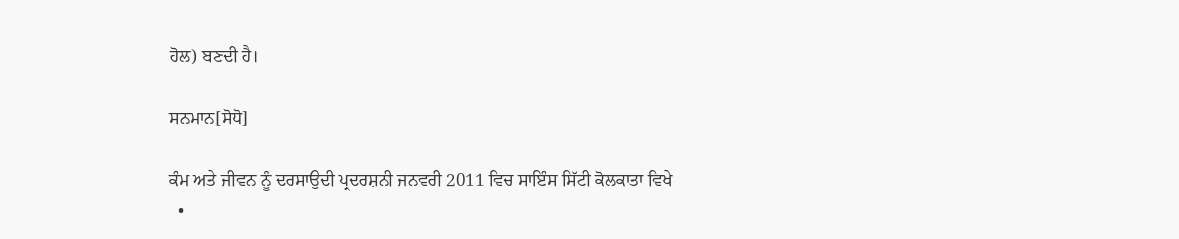ਹੋਲ) ਬਣਦੀ ਹੈ।

ਸਨਮਾਨ[ਸੋਧੋ]

ਕੰਮ ਅਤੇ ਜੀਵਨ ਨੂੰ ਦਰਸਾਉਦੀ ਪ੍ਰਦਰਸ਼ਨੀ ਜਨਵਰੀ 2011 ਵਿਚ ਸਾਇੰਸ ਸਿੱਟੀ ਕੋਲਕਾਤਾ ਵਿਖੇ
  •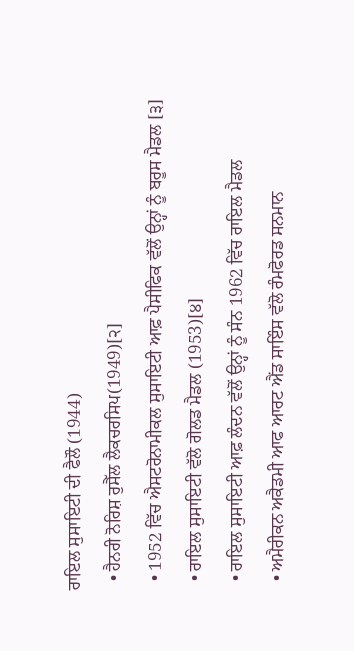ਰਾਇਲ ਸੁਸਾਇਟੀ ਦੀ ਫੈਲੌ (1944)
  • ਹੈਨਰੀ ਨੋਰਿਸ਼ ਰੁਸੈੱਲ ਲੈਕਚਰਸਿਪ(1949)[੨]
  • 1952 ਵਿੱਚ ਐਸਟਰੋਨਾਮੀਕਲ ਸੁਸਾਇਟੀ ਆਫ਼ ਪੈਸੀਫਿਕ ਵੱਲੋਂ ਉਨ੍ਹਾਂ ਨੂੰ ਬਰੂਸ ਮੈਡਲ [੩]
  • ਰਾਇਲ ਸੁਸਾਇਟੀ ਵੱਲੋ ਗੋਲਡ ਮੈਡਲ (1953)[੪]
  • ਰਾਇਲ ਸੁਸਾਇਟੀ ਆਫ਼ ਲੰਦਨ ਵੱਲੋਂ ਉਨ੍ਹਾਂ ਨੂੰ ਸੰਨ 1962 ਵਿੱਚ ਰਾਇਲ ਮੈਡਲ
  • ਅਮੈਰੀਕਨ ਅਕੈਡਮੀ ਆਫ ਆਰਟ ਐਂਡ ਸਾਇੰਸ ਵੱਲੋ ਰੰਮਫੋਰਡ ਸਨਮਾਨ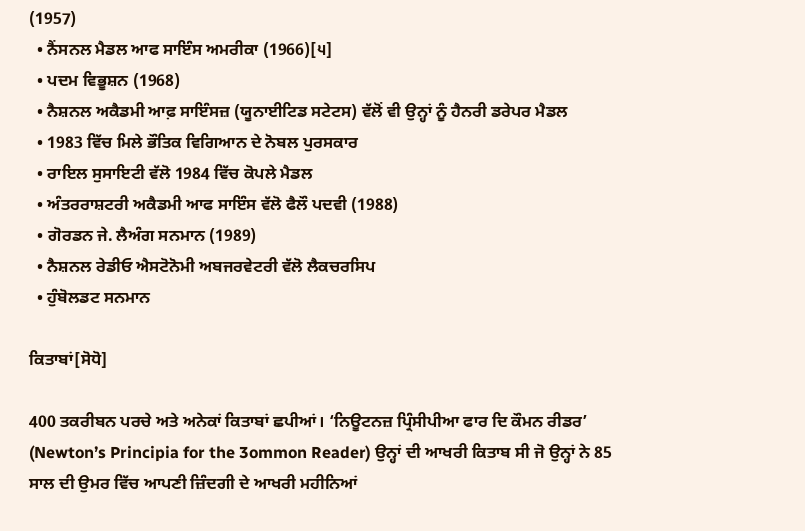(1957)
  • ਨੈਂਸਨਲ ਮੈਡਲ ਆਫ ਸਾਇੰਸ ਅਮਰੀਕਾ (1966)[੫]
  • ਪਦਮ ਵਿਭੂਸ਼ਨ (1968)
  • ਨੈਸ਼ਨਲ ਅਕੈਡਮੀ ਆਫ਼ ਸਾਇੰਸਜ਼ (ਯੂਨਾਈਟਿਡ ਸਟੇਟਸ) ਵੱਲੋਂ ਵੀ ਉਨ੍ਹਾਂ ਨੂੰ ਹੈਨਰੀ ਡਰੇਪਰ ਮੈਡਲ
  • 1983 ਵਿੱਚ ਮਿਲੇ ਭੌਤਿਕ ਵਿਗਿਆਨ ਦੇ ਨੋਬਲ ਪੁਰਸਕਾਰ
  • ਰਾਇਲ ਸੁਸਾਇਟੀ ਵੱਲੋ 1984 ਵਿੱਚ ਕੋਪਲੇ ਮੈਡਲ
  • ਅੰਤਰਰਾਸ਼ਟਰੀ ਅਕੈਡਮੀ ਆਫ ਸਾਇੰਸ ਵੱਲੋ ਫੈਲੌ ਪਦਵੀ (1988)
  • ਗੋਰਡਨ ਜੇ. ਲੈਅੰਗ ਸਨਮਾਨ (1989)
  • ਨੈਸ਼ਨਲ ਰੇਡੀਓ ਐਸਟੋਨੋਮੀ ਅਬਜਰਵੇਟਰੀ ਵੱਲੋ ਲੈਕਚਰਸਿਪ
  • ਹੁੰਬੋਲਡਟ ਸਨਮਾਨ

ਕਿਤਾਬਾਂ[ਸੋਧੋ]

400 ਤਕਰੀਬਨ ਪਰਚੇ ਅਤੇ ਅਨੇਕਾਂ ਕਿਤਾਬਾਂ ਛਪੀਆਂ। ‘ਨਿਊਟਨਜ਼ ਪ੍ਰਿੰਸੀਪੀਆ ਫਾਰ ਦਿ ਕੌਮਨ ਰੀਡਰ’ (Newton’s Principia for the 3ommon Reader) ਉਨ੍ਹਾਂ ਦੀ ਆਖਰੀ ਕਿਤਾਬ ਸੀ ਜੋ ਉਨ੍ਹਾਂ ਨੇ 85 ਸਾਲ ਦੀ ਉਮਰ ਵਿੱਚ ਆਪਣੀ ਜ਼ਿੰਦਗੀ ਦੇ ਆਖਰੀ ਮਹੀਨਿਆਂ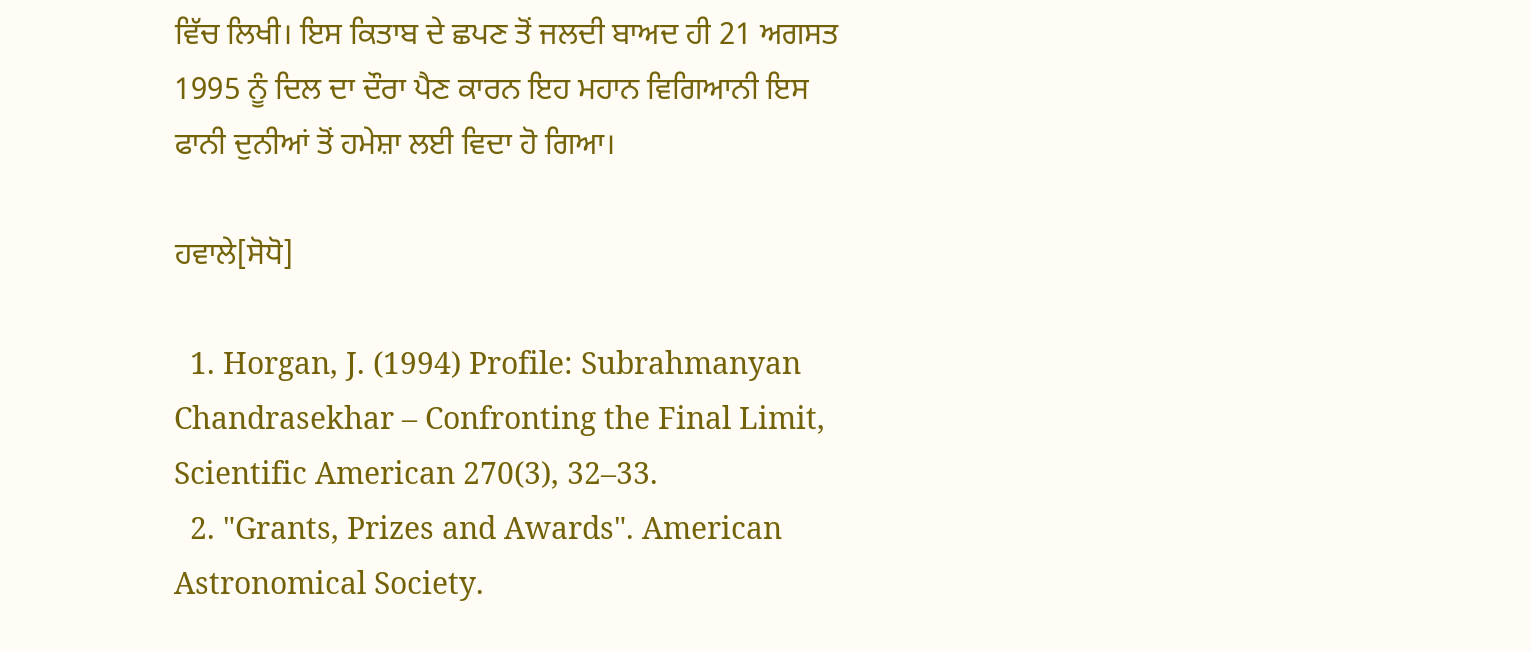ਵਿੱਚ ਲਿਖੀ। ਇਸ ਕਿਤਾਬ ਦੇ ਛਪਣ ਤੋਂ ਜਲਦੀ ਬਾਅਦ ਹੀ 21 ਅਗਸਤ 1995 ਨੂੰ ਦਿਲ ਦਾ ਦੌਰਾ ਪੈਣ ਕਾਰਨ ਇਹ ਮਹਾਨ ਵਿਗਿਆਨੀ ਇਸ ਫਾਨੀ ਦੁਨੀਆਂ ਤੋਂ ਹਮੇਸ਼ਾ ਲਈ ਵਿਦਾ ਹੋ ਗਿਆ।

ਹਵਾਲੇ[ਸੋਧੋ]

  1. Horgan, J. (1994) Profile: Subrahmanyan Chandrasekhar – Confronting the Final Limit, Scientific American 270(3), 32–33.
  2. "Grants, Prizes and Awards". American Astronomical Society.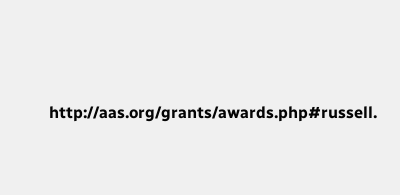http://aas.org/grants/awards.php#russell.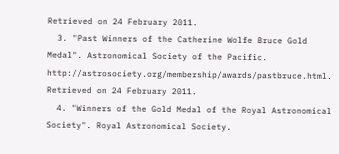Retrieved on 24 February 2011.
  3. "Past Winners of the Catherine Wolfe Bruce Gold Medal". Astronomical Society of the Pacific. http://astrosociety.org/membership/awards/pastbruce.html. Retrieved on 24 February 2011.
  4. "Winners of the Gold Medal of the Royal Astronomical Society". Royal Astronomical Society.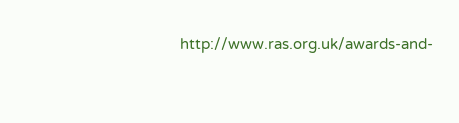http://www.ras.org.uk/awards-and-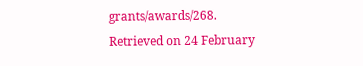grants/awards/268. Retrieved on 24 February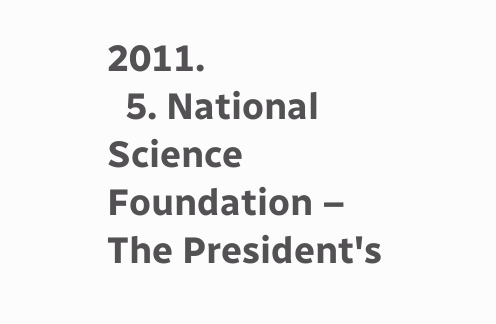2011.
  5. National Science Foundation – The President's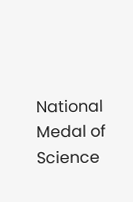National Medal of Science